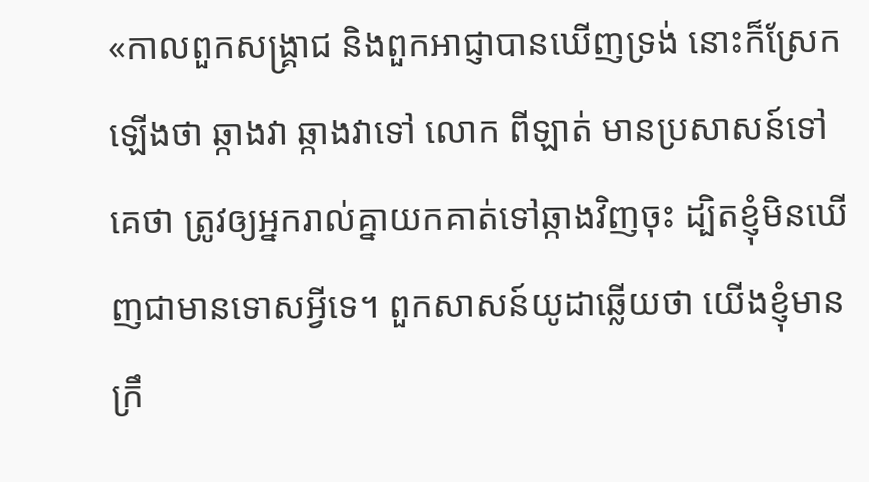«កាលពួកសង្គ្រាជ និងពួកអាជ្ញាបានឃើញទ្រង់ នោះក៏ស្រែកឡើងថា ឆ្កាងវា ឆ្កាងវាទៅ លោក ពីឡាត់ មានប្រសាសន៍ទៅគេថា ត្រូវឲ្យអ្នករាល់គ្នាយកគាត់ទៅឆ្កាងវិញចុះ ដ្បិតខ្ញុំមិនឃើញជាមានទោសអ្វីទេ។ ពួកសាសន៍យូដាឆ្លើយថា យើងខ្ញុំមានក្រឹ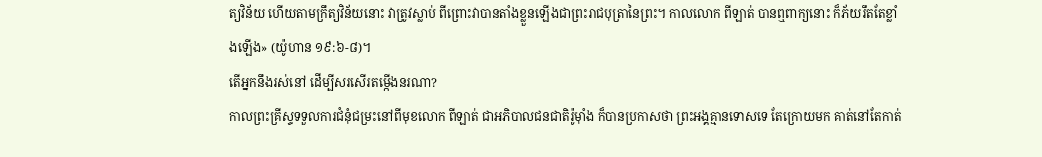ត្យវិន័យ ហើយតាមក្រឹត្យវិន័យនោះ វាត្រូវស្លាប់ ពីព្រោះវាបានតាំងខ្លួនឡើងជាព្រះរាជបុត្រានៃព្រះ។ កាលលោក ពីឡាត់ បានឮពាក្យនោះ ក៏ភ័យរឹតតែខ្លាំងឡើង» (យ៉ូហាន ១៩:៦-៨)។
តើអ្នកនឹងរស់នៅ ដើម្បីសរសើរតម្កើងនរណា?
កាលព្រះគ្រីស្ទទទួលការជំនុំជម្រះនៅពីមុខលោក ពីឡាត់ ជាអភិបាលជនជាតិរ៉ូម៉ាំង ក៏បានប្រកាសថា ព្រះអង្គគ្មានទោសទេ តែក្រោយមក គាត់នៅតែកាត់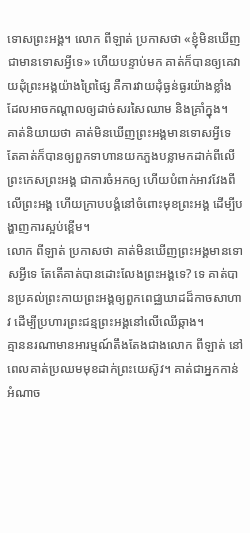ទោសព្រះអង្គ។ លោក ពីឡាត់ ប្រកាសថា «ខ្ញុំមិនឃើញជាមានទោសអ្វីទេ» ហើយបន្ទាប់មក គាត់ក៏បានឲ្យគេវាយដុំព្រះអង្គយ៉ាងព្រៃផ្សៃ គឺការវាយដុំធ្ងន់ធ្ងរយ៉ាងខ្លាំង ដែលអាចកណ្ដាលឲ្យដាច់សរសៃឈាម និងគ្រាំក្នុង។
គាត់និយាយថា គាត់មិនឃើញព្រះអង្គមានទោសអ្វីទេ តែគាត់ក៏បានឲ្យពួកទាហានយកភួងបន្លាមកដាក់ពីលើព្រះកេសព្រះអង្គ ជាការចំអកឲ្យ ហើយបំពាក់អាវវែងពីលើព្រះអង្គ ហើយក្រាបបង្គំនៅចំពោះមុខព្រះអង្គ ដើម្បីបង្ហាញការស្អប់ខ្ពើម។
លោក ពីឡាត់ ប្រកាសថា គាត់មិនឃើញព្រះអង្គមានទោសអ្វីទេ តែតើគាត់បានដោះលែងព្រះអង្គទេ? ទេ គាត់បានប្រគល់ព្រះកាយព្រះអង្គឲ្យពួកពេជ្ឈឃាដដ៏កាចសាហាវ ដើម្បីប្រហារព្រះជន្មព្រះអង្គនៅលើឈើឆ្កាង។
គ្មាននរណាមានអារម្មណ៍តឹងតែងជាងលោក ពីឡាត់ នៅពេលគាត់ប្រឈមមុខដាក់ព្រះយេស៊ូវ។ គាត់ជាអ្នកកាន់អំណាច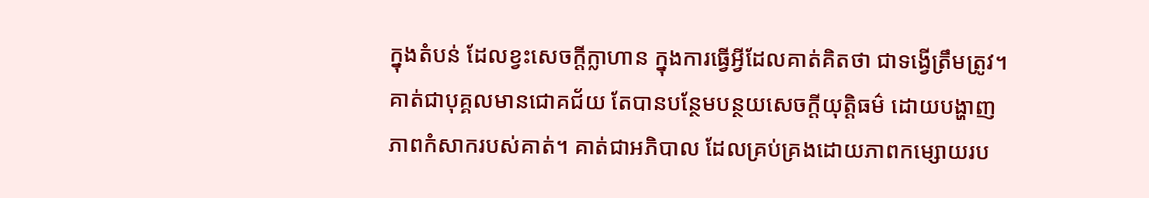ក្នុងតំបន់ ដែលខ្វះសេចក្តីក្លាហាន ក្នុងការធ្វើអ្វីដែលគាត់គិតថា ជាទង្វើត្រឹមត្រូវ។ គាត់ជាបុគ្គលមានជោគជ័យ តែបានបន្ថែមបន្ថយសេចក្តីយុត្តិធម៌ ដោយបង្ហាញភាពកំសាករបស់គាត់។ គាត់ជាអភិបាល ដែលគ្រប់គ្រងដោយភាពកម្សោយរប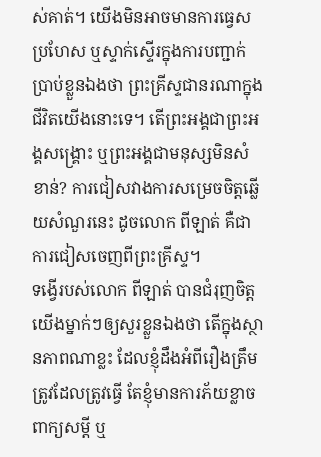ស់គាត់។ យើងមិនអាចមានការធ្វេសប្រហែស ឬស្ទាក់ស្ទើរក្នុងការបញ្ជាក់ប្រាប់ខ្លួនឯងថា ព្រះគ្រីស្ទជានរណាក្នុងជីវិតយើងនោះទេ។ តើព្រះអង្គជាព្រះអង្គសង្គ្រោះ ឬព្រះអង្គជាមនុស្សមិនសំខាន់? ការជៀសវាងការសម្រេចចិត្តឆ្លើយសំណួរនេះ ដូចលោក ពីឡាត់ គឺជាការជៀសចេញពីព្រះគ្រីស្ទ។
ទង្វើរបស់លោក ពីឡាត់ បានជំរុញចិត្តយើងម្នាក់ៗឲ្យសួរខ្លួនឯងថា តើក្នុងស្ថានភាពណាខ្លះ ដែលខ្ញុំដឹងអំពីរឿងត្រឹមត្រូវដែលត្រូវធ្វើ តែខ្ញុំមានការភ័យខ្លាចពាក្យសម្ដី ឬ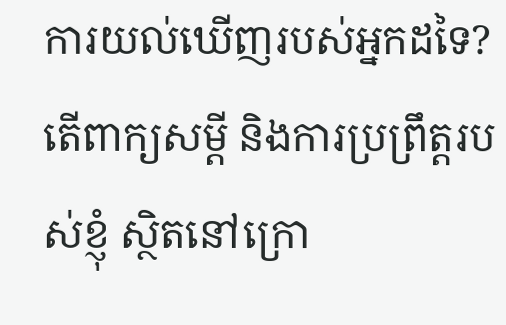ការយល់ឃើញរបស់អ្នកដទៃ? តើពាក្យសម្ដី និងការប្រព្រឹត្តរបស់ខ្ញុំ ស្ថិតនៅក្រោ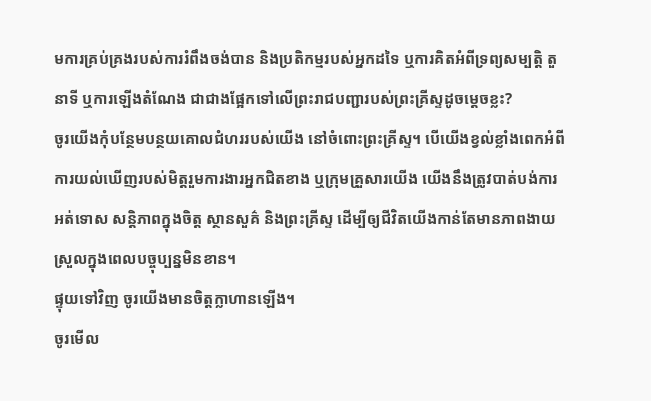មការគ្រប់គ្រងរបស់ការរំពឹងចង់បាន និងប្រតិកម្មរបស់អ្នកដទៃ ឬការគិតអំពីទ្រព្យសម្បត្តិ តួនាទី ឬការឡើងតំណែង ជាជាងផ្អែកទៅលើព្រះរាជបញ្ជារបស់ព្រះគ្រីស្ទដូចម្ដេចខ្លះ?
ចូរយើងកុំបន្ថែមបន្ថយគោលជំហររបស់យើង នៅចំពោះព្រះគ្រីស្ទ។ បើយើងខ្វល់ខ្លាំងពេកអំពីការយល់ឃើញរបស់មិត្តរួមការងារអ្នកជិតខាង ឬក្រុមគ្រួសារយើង យើងនឹងត្រូវបាត់បង់ការអត់ទោស សន្តិភាពក្នុងចិត្ត ស្ថានសួគ៌ និងព្រះគ្រីស្ទ ដើម្បីឲ្យជីវិតយើងកាន់តែមានភាពងាយស្រួលក្នុងពេលបច្ចុប្បន្នមិនខាន។
ផ្ទុយទៅវិញ ចូរយើងមានចិត្តក្លាហានឡើង។
ចូរមើល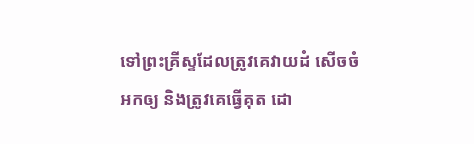ទៅព្រះគ្រីស្ទដែលត្រូវគេវាយដំ សើចចំអកឲ្យ និងត្រូវគេធ្វើគុត ដោ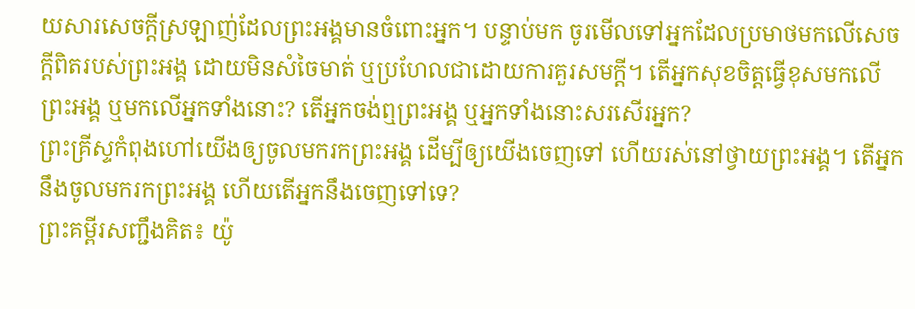យសារសេចក្តីស្រឡាញ់ដែលព្រះអង្គមានចំពោះអ្នក។ បន្ទាប់មក ចូរមើលទៅអ្នកដែលប្រមាថមកលើសេចក្តីពិតរបស់ព្រះអង្គ ដោយមិនសំចៃមាត់ ឬប្រហែលជាដោយការគួរសមក្តី។ តើអ្នកសុខចិត្តធ្វើខុសមកលើព្រះអង្គ ឬមកលើអ្នកទាំងនោះ? តើអ្នកចង់ឮព្រះអង្គ ឬអ្នកទាំងនោះសរសើរអ្នក?
ព្រះគ្រីស្ទកំពុងហៅយើងឲ្យចូលមករកព្រះអង្គ ដើម្បីឲ្យយើងចេញទៅ ហើយរស់នៅថ្វាយព្រះអង្គ។ តើអ្នកនឹងចូលមករកព្រះអង្គ ហើយតើអ្នកនឹងចេញទៅទេ?
ព្រះគម្ពីរសញ្ជឹងគិត៖ យ៉ូ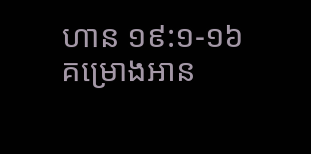ហាន ១៩:១-១៦
គម្រោងអាន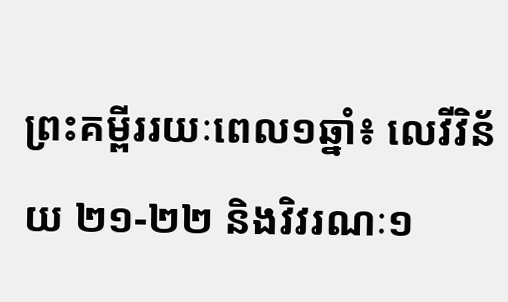ព្រះគម្ពីររយៈពេល១ឆ្នាំ៖ លេវីវិន័យ ២១-២២ និងវិវរណៈ១